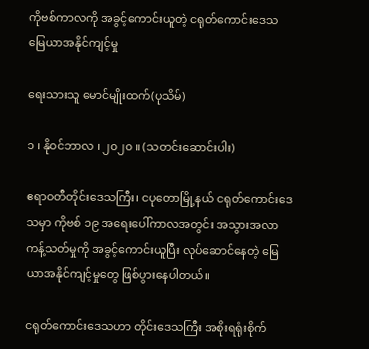ကိုဗစ်ကာလကို အခွင့်ကောင်းယူတဲ့ ငရုတ်ကောင်းဒေသ မြေယာအနိုင်ကျင့်မှု

ရေးသားသူ မောင်မျိုးထက်(ပုသိမ်)

၁ ၊ နိုဝင်ဘာလ ၊ ၂၀၂၀ ။ (သတင်းဆောင်းပါး)

ဧရာဝတီတိုင်းဒေသကြီး၊ ငပုတောမြို့နယ် ငရုတ်ကောင်းဒေသမှာ ကိုဗစ် ၁၉ အရေးပေါ်ကာလအတွင်း အသွားအလာ ကန့်သတ်မှုကို အခွင့်ကောင်းယူပြီး လုပ်ဆောင်နေတဲ့ မြေယာအနိုင်ကျင့်မှုတွေ ဖြစ်ပွားနေပါတယ်။

ငရုတ်ကောင်းဒေသဟာ တိုင်းဒေသကြီး အစိုးရရုံးစိုက်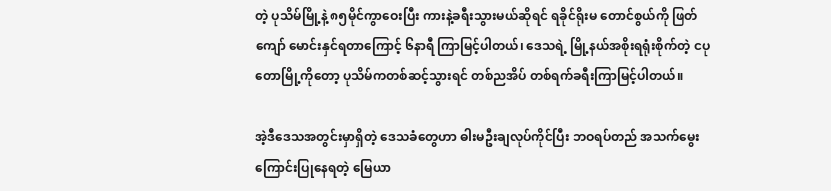တဲ့ ပုသိမ်မြို့နဲ့ ၈၅မိုင်ကွာဝေးပြီး ကားနဲ့ခရီးသွားမယ်ဆိုရင် ရခိုင်ရိုးမ တောင်စွယ်ကို ဖြတ်ကျော် မောင်းနှင်ရတာကြောင့် ၆နာရီ ကြာမြင့်ပါတယ်၊ ဒေသရဲ့ မြို့နယ်အစိုးရရုံးစိုက်တဲ့ ငပုတောမြို့ကိုတော့ ပုသိမ်ကတစ်ဆင့်သွားရင် တစ်ညအိပ် တစ်ရက်ခရီးကြာမြင့်ပါတယ်။

အဲ့ဒီဒေသအတွင်းမှာရှိတဲ့ ဒေသခံတွေဟာ ဓါးမဦးချလုပ်ကိုင်ပြီး ဘဝရပ်တည် အသက်မွေးကြောင်းပြုနေရတဲ့ မြေယာ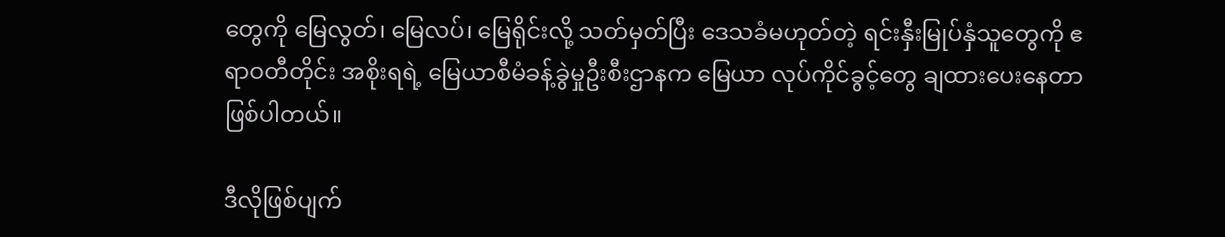တွေကို မြေလွတ်၊ မြေလပ်၊ မြေရိုင်းလို့ သတ်မှတ်ပြီး ဒေသခံမဟုတ်တဲ့ ရင်းနှီးမြုပ်နှံသူတွေကို ဧရာဝတီတိုင်း အစိုးရရဲ့ မြေယာစီမံခန့်ခွဲမှုဦးစီးဌာနက မြေယာ လုပ်ကိုင်ခွင့်တွေ ချထားပေးနေတာ ဖြစ်ပါတယ်။

ဒီလိုဖြစ်ပျက်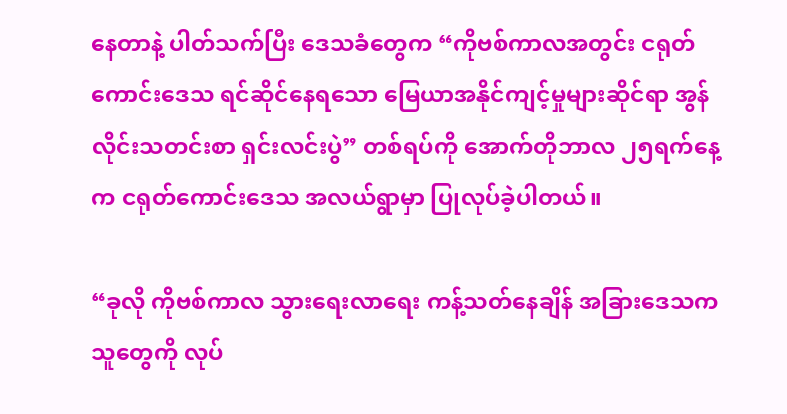နေတာနဲ့ ပါတ်သက်ပြီး ဒေသခံတွေက “ကိုဗစ်ကာလအတွင်း ငရုတ်ကောင်းဒေသ ရင်ဆိုင်နေရသော မြေယာအနိုင်ကျင့်မှုများဆိုင်ရာ အွန်လိုင်းသတင်းစာ ရှင်းလင်းပွဲ” တစ်ရပ်ကို အောက်တိုဘာလ ၂၅ရက်နေ့က ငရုတ်ကောင်းဒေသ အလယ်ရွာမှာ ပြုလုပ်ခဲ့ပါတယ်။

“ခုလို ကိုဗစ်ကာလ သွားရေးလာရေး ကန့်သတ်နေချိန် အခြားဒေသက သူတွေကို လုပ်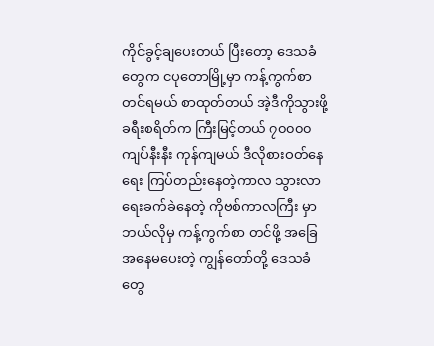ကိုင်ခွင့်ချပေးတယ် ပြီးတော့ ဒေသခံတွေက ငပုတောမြို့မှာ ကန့်ကွက်စာတင်ရမယ် စာထုတ်တယ် အဲ့ဒီကိုသွားဖို့ ခရီးစရိတ်က ကြီးမြင့်တယ် ၇၀၀၀၀ကျပ်နီးနီး ကုန်ကျမယ် ဒီလိုစားဝတ်နေရေး ကြပ်တည်းနေတဲ့ကာလ သွားလာရေးခက်ခဲနေတဲ့ ကိုဗစ်ကာလကြီး မှာ ဘယ်လိုမှ ကန့်ကွက်စာ တင်ဖို့ အခြေအနေမပေးတဲ့ ကျွန်တော်တို့ ဒေသခံတွေ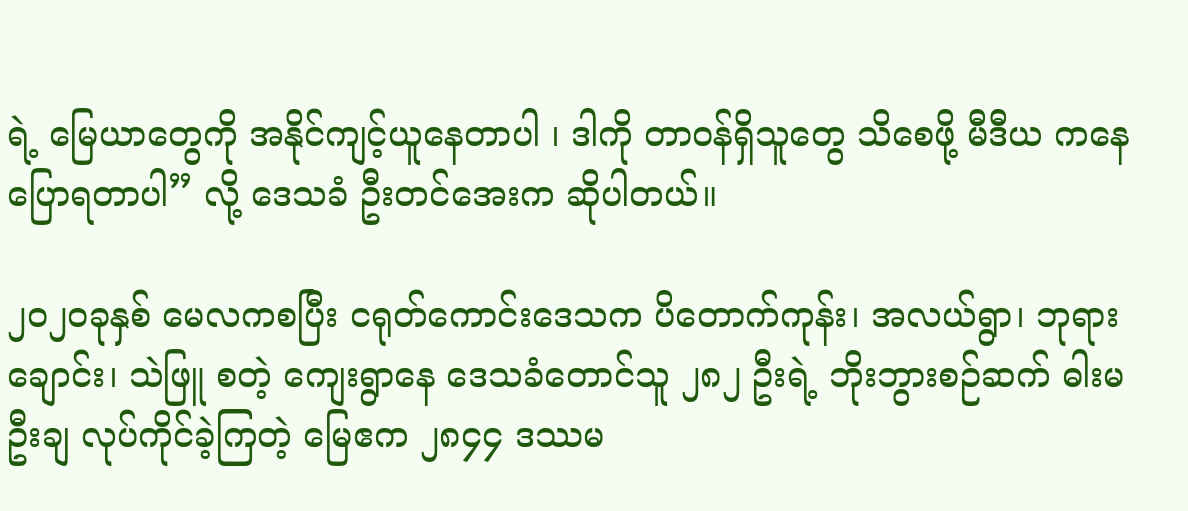ရဲ့ မြေယာတွေကို အနိုင်ကျင့်ယူနေတာပါ ၊ ဒါကို တာဝန်ရှိသူတွေ သိစေဖို့ မီဒီယ ကနေ ပြောရတာပါ” လို့ ဒေသခံ ဦးတင်အေးက ဆိုပါတယ်။

၂၀၂၀ခုနှစ် မေလကစပြီး ငရုတ်ကောင်းဒေသက ပိတောက်ကုန်း၊ အလယ်ရွာ၊ ဘုရားချောင်း၊ သဲဖြူ စတဲ့ ကျေးရွာနေ ဒေသခံတောင်သူ ၂၈၂ ဦးရဲ့ ဘိုးဘွားစဉ်ဆက် ဓါးမဦးချ လုပ်ကိုင်ခဲ့ကြတဲ့ မြေဧက ၂၈၄၄ ဒဿမ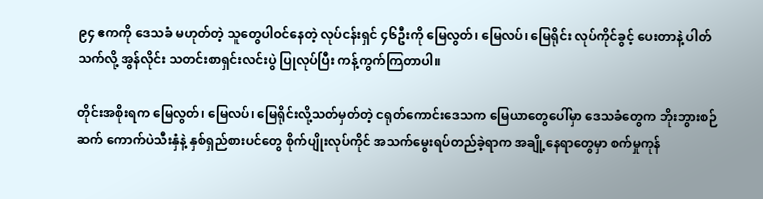၉၄ ဧကကို ဒေသခံ မဟုတ်တဲ့ သူတွေပါဝင်နေတဲ့ လုပ်ငန်းရှင် ၄၆ဦးကို မြေလွတ်၊ မြေလပ်၊ မြေရိုင်း လုပ်ကိုင်ခွင့် ပေးတာနဲ့ ပါတ်သက်လို့ အွန်လိုင်း သတင်းစာရှင်းလင်းပွဲ ပြုလုပ်ပြီး ကန့်ကွက်ကြတာပါ။

တိုင်းအစိုးရက မြေလွတ်၊ မြေလပ်၊ မြေရိုင်းလို့သတ်မှတ်တဲ့ ငရုတ်ကောင်းဒေသက မြေယာတွေပေါ်မှာ ဒေသခံတွေက ဘိုးဘွားစဉ်ဆက် ကောက်ပဲသီးနှံနဲ့ နှစ်ရှည်စားပင်တွေ စိုက်ပျိုးလုပ်ကိုင် အသက်မွေးရပ်တည်ခဲ့ရာက အချို့နေရာတွေမှာ စက်မှုကုန်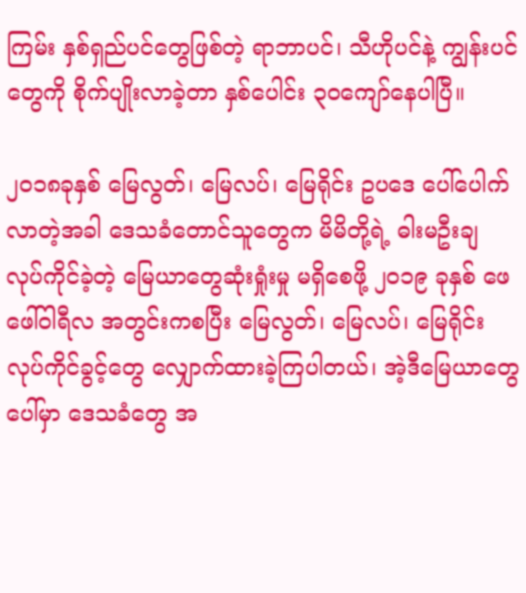ကြမ်း နှစ်ရှည်ပင်တွေဖြစ်တဲ့ ရာဘာပင်၊ သီဟိုပင်နဲ့ ကျွန်းပင်တွေကို စိုက်ပျိုးလာခဲ့တာ နှစ်ပေါင်း ၃၀ကျော်နေပါပြီ။

၂၀၁၈ခုနှစ် မြေလွတ်၊ မြေလပ်၊ မြေရိုင်း ဥပဒေ ပေါ်ပေါက်လာတဲ့အခါ ဒေသခံတောင်သူတွေက မိမိတို့ရဲ့ ဓါးမဦးချ လုပ်ကိုင်ခဲ့တဲ့ မြေယာတွေဆုံးရှုံးမှု မရှိစေဖို့ ၂၀၁၉ ခုနှစ် ဖေဖေါ်ဝါရီလ အတွင်းကစပြီး မြေလွတ်၊ မြေလပ်၊ မြေရိုင်း လုပ်ကိုင်ခွင့်တွေ လျှောက်ထားခဲ့ကြပါတယ်၊ အဲ့ဒီမြေယာတွေပေါ်မှာ ဒေသခံတွေ အ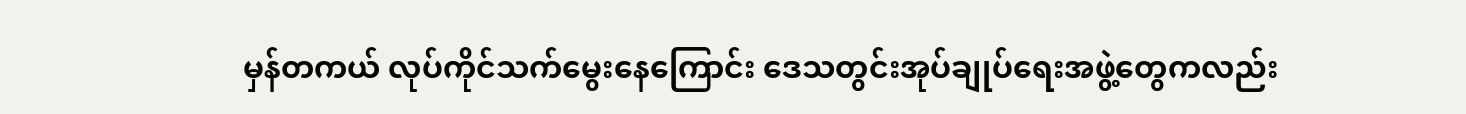မှန်တကယ် လုပ်ကိုင်သက်မွေးနေကြောင်း ဒေသတွင်းအုပ်ချုပ်ရေးအဖွဲ့တွေကလည်း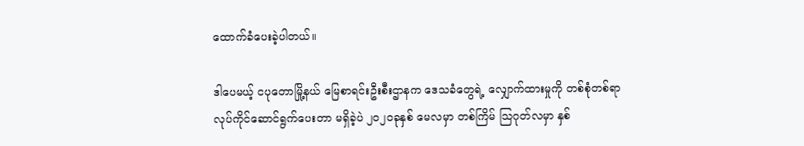ထောက်ခံပေးခဲ့ပါတယ်။

ဒါပေမယ့် ငပုတောမြို့နယ် မြေစာရင်းဦးစီးဌာနက ဒေသခံတွေရဲ့ လျှောက်ထားမှုကို တစ်စုံတစ်ရာ လုပ်ကိုင်ဆောင်ရွက်ပေးတာ မရှိခဲ့ပဲ ၂၀၂၀ခုနှစ် မေလမှာ တစ်ကြိမ် သြဂုတ်လမှာ နှစ်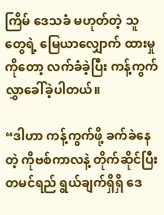ကြိမ် ဒေသခံ မဟုတ်တဲ့ သူတွေရဲ့ မြေယာလျှောက် ထားမှုကိုတော့ လက်ခံခဲ့ပြီး ကန့်ကွက်လွှာခေါ်ခဲ့ပါတယ်။

“ဒါဟာ ကန့်ကွက်ဖို့ ခက်ခဲနေတဲ့ ကိုဗစ်ကာလနဲ့ တိုက်ဆိုင်ပြီး တမင်ရည် ရွယ်ချက်ရှိရှိ ဒေ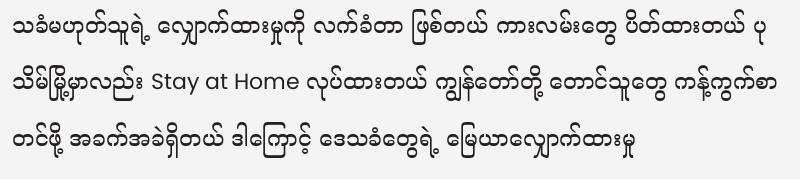သခံမဟုတ်သူရဲ့ လျှောက်ထားမှုကို လက်ခံတာ ဖြစ်တယ် ကားလမ်းတွေ ပိတ်ထားတယ် ပုသိမ်မြို့မှာလည်း Stay at Home လုပ်ထားတယ် ကျွန်တော်တို့ တောင်သူတွေ ကန့်ကွက်စာတင်ဖို့ အခက်အခဲရှိတယ် ဒါကြောင့် ဒေသခံတွေရဲ့ မြေယာလျှောက်ထားမှု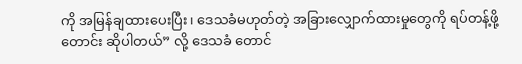ကို အမြန်ချထားပေးပြီး၊ ဒေသခံမဟုတ်တဲ့ အခြားလျှောက်ထားမှုတွေကို ရပ်တန့်ဖို့တောင်း ဆိုပါတယ်” လို့ ဒေသခံ တောင်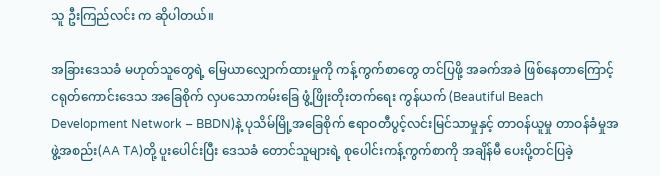သူ ဦးကြည်လင်း က ဆိုပါတယ်။

အခြားဒေသခံ မဟုတ်သူတွေရဲ့ မြေယာလျှောက်ထားမှုကို ကန့်ကွက်စာတွေ တင်ပြဖို့ အခက်အခဲ ဖြစ်နေတာကြောင့် ငရုတ်ကောင်းဒေသ အခြေစိုက် လှပသောကမ်းခြေ ဖွံ့ဖြိုးတိုးတက်ရေး ကွန်ယက် (Beautiful Beach Development Network – BBDN)နဲ့ ပုသိမ်မြို့အခြေစိုက် ဧရာဝတီပွင့်လင်းမြင်သာမှုနှင့် တာဝန်ယူမှု တာဝန်ခံမှုအဖွဲ့အစည်း(AA TA)တို့ ပူးပေါင်းပြီး ဒေသခံ တောင်သူများရဲ့ စုပေါင်းကန့်ကွက်စာကို အချိန်မီ ပေးပို့တင်ပြခဲ့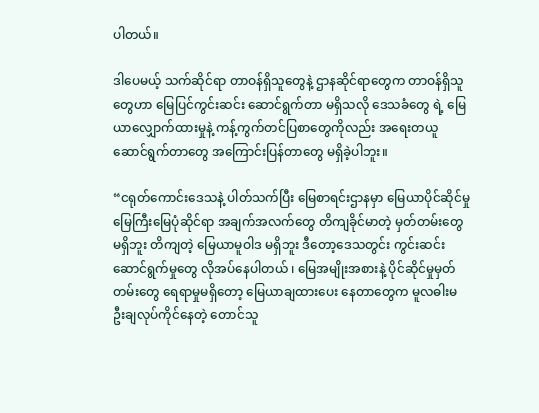ပါတယ်။

ဒါပေမယ့် သက်ဆိုင်ရာ တာဝန်ရှိသူတွေနဲ့ ဌာနဆိုင်ရာတွေက တာဝန်ရှိသူတွေဟာ မြေပြင်ကွင်းဆင်း ဆောင်ရွက်တာ မရှိသလို ဒေသခံတွေ ရဲ့ မြေယာလျှောက်ထားမှုနဲ့ ကန့်ကွက်တင်ပြစာတွေကိုလည်း အရေးတယူ ဆောင်ရွက်တာတွေ အကြောင်းပြန်တာတွေ မရှိခဲ့ပါဘူး။

“ငရုတ်ကောင်းဒေသနဲ့ ပါတ်သက်ပြီး မြေစာရင်းဌာနမှာ မြေယာပိုင်ဆိုင်မှု မြေကြီးမြေပုံဆိုင်ရာ အချက်အလက်တွေ တိကျခိုင်မာတဲ့ မှတ်တမ်းတွေ မရှိဘူး တိကျတဲ့ မြေယာမူဝါဒ မရှိဘူး ဒီတော့ဒေသတွင်း ကွင်းဆင်း ဆောင်ရွက်မှုတွေ လိုအပ်နေပါတယ် ၊ မြေအမျိုးအစားနဲ့ ပိုင်ဆိုင်မှုမှတ်တမ်းတွေ ရေရာမှုမရှိတော့ မြေယာချထားပေး နေတာတွေက မူလဓါးမ ဦးချလုပ်ကိုင်နေတဲ့ တောင်သူ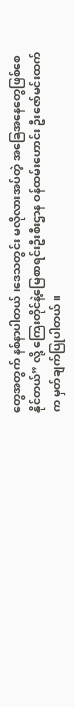တွေအတွက် နစ်နာပါတယ် ၊ဒေသတွင်း မလိုလားအပ်တဲ့ အခြေအနေတွေဖြစ်စေနိုင်တယ်” လို့ ကြေးတိုင်နဲ့မြေစာရင်းဦးစီးဌာန ဝန်ထမ်းဟောင်း ဦးဇော်မင်းထက်က မှတ်ချက်ပြုပါတယ်။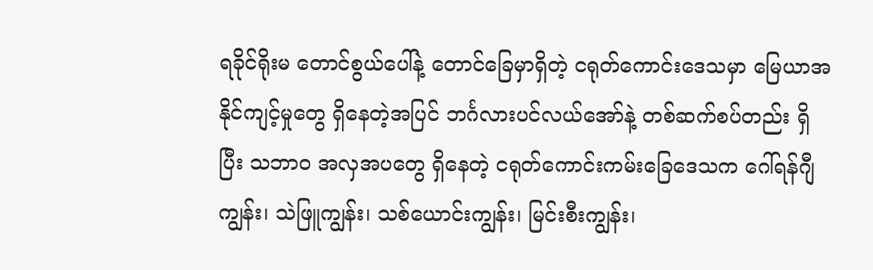ရခိုင်ရိုးမ တောင်စွယ်ပေါ်နဲ့ တောင်ခြေမှာရှိတဲ့ ငရုတ်ကောင်းဒေသမှာ မြေယာအနိုင်ကျင့်မှုတွေ ရှိနေတဲ့အပြင် ဘင်္ဂလားပင်လယ်အော်နဲ့ တစ်ဆက်စပ်တည်း ရှိပြီး သဘာဝ အလှအပတွေ ရှိနေတဲ့ ငရုတ်ကောင်းကမ်းခြေဒေသက ဂေါ်ရန်ဂျီကျွန်း၊ သဲဖြူကျွန်း၊ သစ်ယောင်းကျွန်း၊ မြင်းစီးကျွန်း၊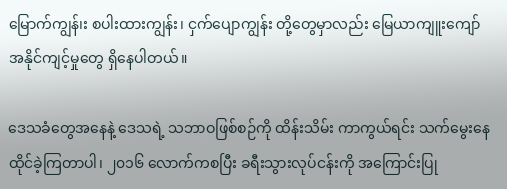မြောက်ကျွန်၊း စပါးထားကျွန်း၊ ငှက်ပျောကျွန်း တို့တွေမှာလည်း မြေယာကျူးကျော် အနိုင်ကျင့်မှုတွေ ရှိနေပါတယ်။

ဒေသခံတွေအနေနဲ့ ဒေသရဲ့ သဘာဝဖြစ်စဉ်ကို ထိန်းသိမ်း ကာကွယ်ရင်း သက်မွေးနေထိုင်ခဲ့ကြတာပါ၊ ၂၀၁၆ လောက်ကစပြီး ခရီးသွားလုပ်ငန်းကို အကြောင်းပြု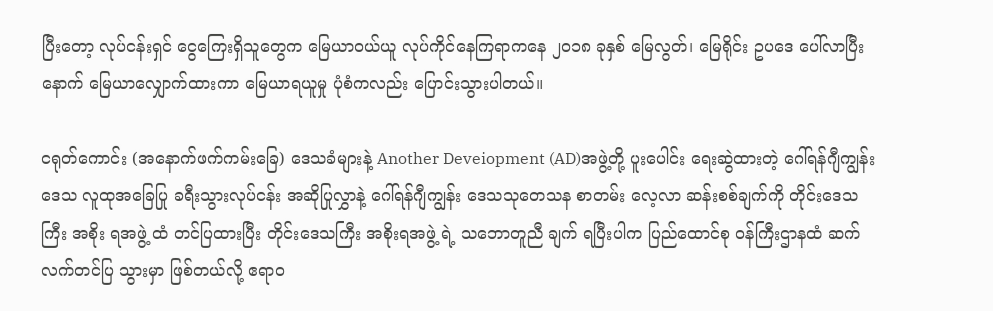ပြီးတော့ လုပ်ငန်းရှင် ငွေကြေးရှိသူတွေက မြေယာဝယ်ယူ လုပ်ကိုင်နေကြရာကနေ ၂၀၁၈ ခုနှစ် မြေလွတ်၊ မြေရိုင်း ဥပဒေ ပေါ်လာပြီးနောက် မြေယာလျှောက်ထားကာ မြေယာရယူမှု ပုံစံကလည်း ပြောင်းသွားပါတယ်။

ငရုတ်ကောင်း (အနောက်ဖက်ကမ်းခြေ) ဒေသခံများနဲ့ Another Deveiopment (AD)အဖွဲ့တို့ ပူးပေါင်း ရေးဆွဲထားတဲ့ ဂေါ်ရန်ဂျီကျွန်းဒေသ လူထုအခြေပြု ခရီးသွားလုပ်ငန်း အဆိုပြုလွှာနဲ့ ဂေါ်ရန်ဂျီကျွန်း ဒေသသုတေသန စာတမ်း လေ့လာ ဆန်းစစ်ချက်ကို တိုင်းဒေသကြီး အစိုး ရအဖွဲ့ ထံ တင်ပြထားပြီး တိုင်းဒေသကြီး အစိုးရအဖွဲ့ ရဲ့ သဘောတူညီ ချက် ရပြီးပါက ပြည်ထောင်စု ဝန်ကြီးဌာနထံ ဆက်လက်တင်ပြ သွားမှာ ဖြစ်တယ်လို့ ဧရာဝ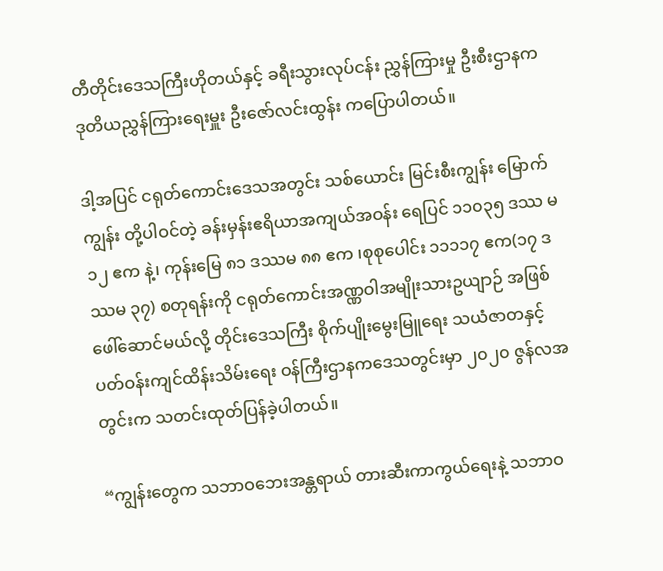တီတိုင်းဒေသကြီးဟိုတယ်နှင့် ခရီးသွားလုပ်ငန်း ညွှန်ကြားမှု ဦးစီးဌာနက ဒုတိယညွှန်ကြားရေးမှူး ဦးဇော်လင်းထွန်း ကပြောပါတယ်။

ဒါ့အပြင် ငရုတ်ကောင်းဒေသအတွင်း သစ်ယောင်း မြင်းစီးကျွန်း မြောက်ကျွန်း တို့ပါဝင်တဲ့ ခန်းမှန်းဧရိယာအကျယ်အဝန်း ရေပြင် ၁၁၀၃၅ ဒဿ မ ၁၂ ဧက နဲ့၊ ကုန်းမြေ ၈၁ ဒဿမ ၈၈ ဧက ၊စုစုပေါင်း ၁၁၁၁၇ ဧက(၁၇ ဒဿမ ၃၇) စတုရန်းကို ငရုတ်ကောင်းအဏ္ဏဝါအမျိုးသားဥယျာဉ် အဖြစ် ဖေါ်ဆောင်မယ်လို့ တိုင်းဒေသကြီး စိုက်ပျိုးမွေးမြူရေး သယံဇာတနှင့် ပတ်ဝန်းကျင်ထိန်းသိမ်းရေး ဝန်ကြီးဌာနကဒေသတွင်းမှာ ၂၀၂၀ ဇွန်လအတွင်းက သတင်းထုတ်ပြန်ခဲ့ပါတယ်။

“ကျွန်းတွေက သဘာဝဘေးအန္တရာယ် တားဆီးကာကွယ်ရေးနဲ့ သဘာဝ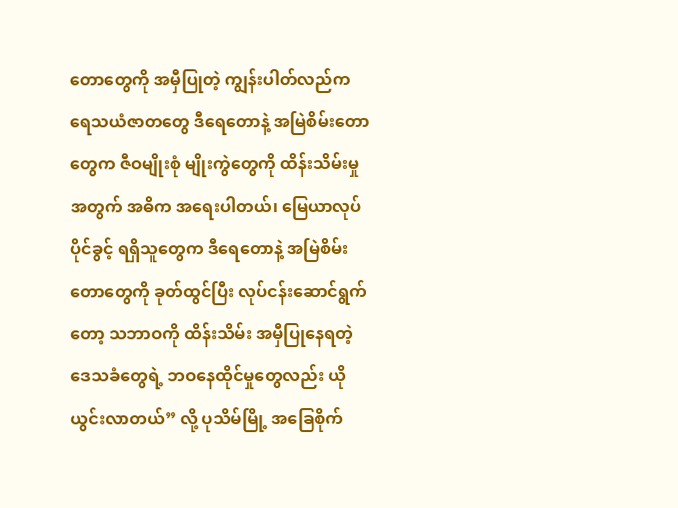တောတွေကို အမှီပြုတဲ့ ကျွန်းပါတ်လည်က ရေသယံဇာတတွေ ဒီရေတောနဲ့ အမြဲစိမ်းတောတွေက ဇီဝမျိုးစုံ မျိုးကွဲတွေကို ထိန်းသိမ်းမှုအတွက် အဓိက အရေးပါတယ်၊ မြေယာလုပ်ပိုင်ခွင့် ရရှိသူတွေက ဒီရေတောနဲ့ အမြဲစိမ်း တောတွေကို ခုတ်ထွင်ပြီး လုပ်ငန်းဆောင်ရွက်တော့ သဘာဝကို ထိန်းသိမ်း အမှီပြုနေရတဲ့ ဒေသခံတွေရဲ့ ဘဝနေထိုင်မှုတွေလည်း ယိုယွင်းလာတယ်” လို့ ပုသိမ်မြို့ အခြေစိုက်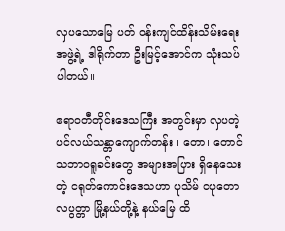လှပသောမြေ ပတ် ဝန်းကျင်ထိန်းသိမ်းရေးအဖွဲ့ရဲ့ ဒါရိုက်တာ ဦးမြင့်အောင်က သုံးသပ်ပါတယ်။

ဧရာဝတီတိုင်းဒေသကြီး အတွင်းမှာ လှပတဲ့ ပင်လယ်သန္တာကျောက်တန်း ၊ တော၊ တောင် သဘာဝရူခင်းတွေ အများအပြား ရှိနေသေးတဲ့ ငရုတ်ကောင်းဒေသဟာ ပုသိမ် ငပုတော လပွတ္တာ မြို့နယ်တို့နဲ့ နယ်မြေ ထိ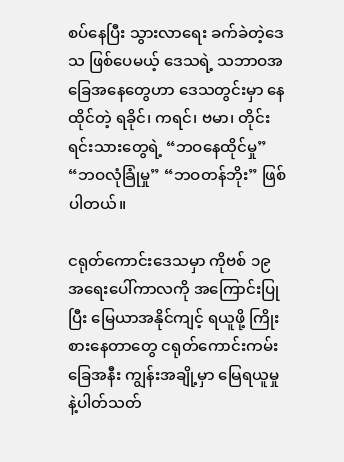စပ်နေပြီး သွားလာရေး ခက်ခဲတဲ့ဒေသ ဖြစ်ပေမယ့် ဒေသရဲ့ သဘာဝအခြေအနေတွေဟာ ဒေသတွင်းမှာ နေထိုင်တဲ့ ရခိုင်၊ ကရင်၊ ဗမာ၊ တိုင်းရင်းသားတွေရဲ့ “ဘဝနေထိုင်မှု” “ဘဝလုံခြုံမှု” “ဘဝတန်ဘိုး” ဖြစ်ပါတယ်။

ငရုတ်ကောင်းဒေသမှာ ကိုဗစ် ၁၉အရေးပေါ်ကာလကို အကြောင်းပြုပြီး မြေယာအနိုင်ကျင့် ရယူဖို့ ကြိုးစားနေတာတွေ ငရုတ်ကောင်းကမ်းခြေအနီး ကျွန်းအချို့မှာ မြေရယူမှုနဲ့ပါတ်သတ်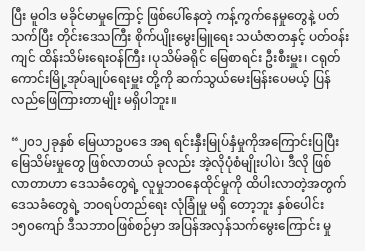ပြီး မူဝါဒ မခိုင်မာမှုကြောင့် ဖြစ်ပေါ်နေတဲ့ ကန့်ကွက်နေမှုတွေနဲ့ ပတ်သက်ပြီး တိုင်းဒေသကြီး စိုက်ပျိုးမွေးမြူရေး သယံဇာတနှင့် ပတ်ဝန်းကျင် ထိန်းသိမ်းရေးဝန်ကြီး ၊ပုသိမ်ခရိုင် မြေစာရင်း ဦးစီးမှူး၊ ငရုတ်ကောင်းမြို့အုပ်ချုပ်ရေးမှူး တို့ကို ဆက်သွယ်မေးမြန်းပေမယ့် ပြန်လည်ဖြေကြားတာမျိုး မရှိပါဘူး။

“၂၀၁၂ခုနှစ် မြေယာဥပဒေ အရ ရင်းနှီးမြုပ်နှံမှုကိုအကြောင်းပြပြီး မြေသိမ်းမှုတွေ ဖြစ်လာတယ် ခုလည်း အဲ့လိုပုံစံမျိုးပါပဲ၊ ဒီလို ဖြစ်လာတာဟာ ဒေသခံတွေရဲ့ လူမှုဘဝနေထိုင်မှုကို ထိပါးလာတဲ့အတွက် ဒေသခံတွေရဲ့ ဘဝရပ်တည်ရေး လုံခြုံမှု မရှိ တော့ဘူး နှစ်ပေါင်း ၁၅၀ကျော် ဒီသဘာဝဖြစ်စဉ်မှာ အပြန်အလှန်သက်မွေးကြောင်း မှု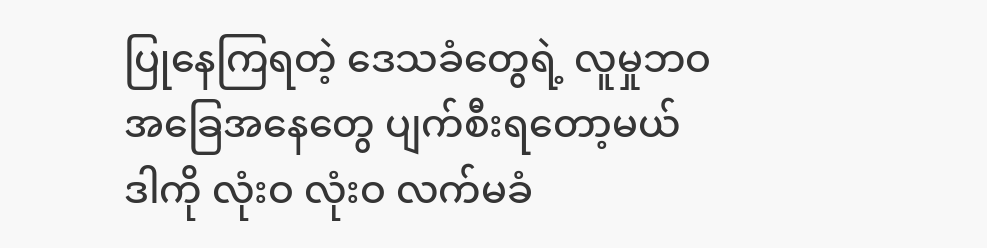ပြုနေကြရတဲ့ ဒေသခံတွေရဲ့ လူမှုဘဝအခြေအနေတွေ ပျက်စီးရတော့မယ် ဒါကို လုံးဝ လုံးဝ လက်မခံ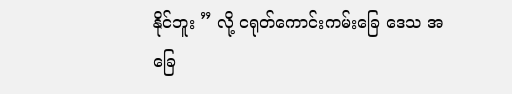နိုင်ဘူး ” လို့ ငရုတ်ကောင်းကမ်းခြေ ဒေသ အခြေ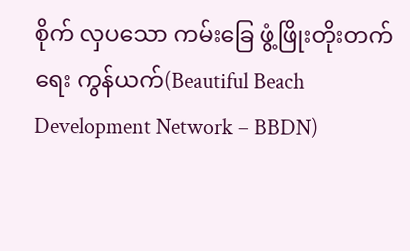စိုက် လှပသော ကမ်းခြေ ဖွံ့ဖြိုးတိုးတက်ရေး ကွန်ယက်(Beautiful Beach Development Network – BBDN)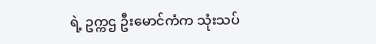ရဲ့ ဥက္ကဌ ဦးမောင်ကံက သုံးသပ်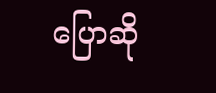ပြောဆို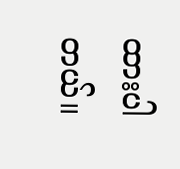ထားပါတယ်။